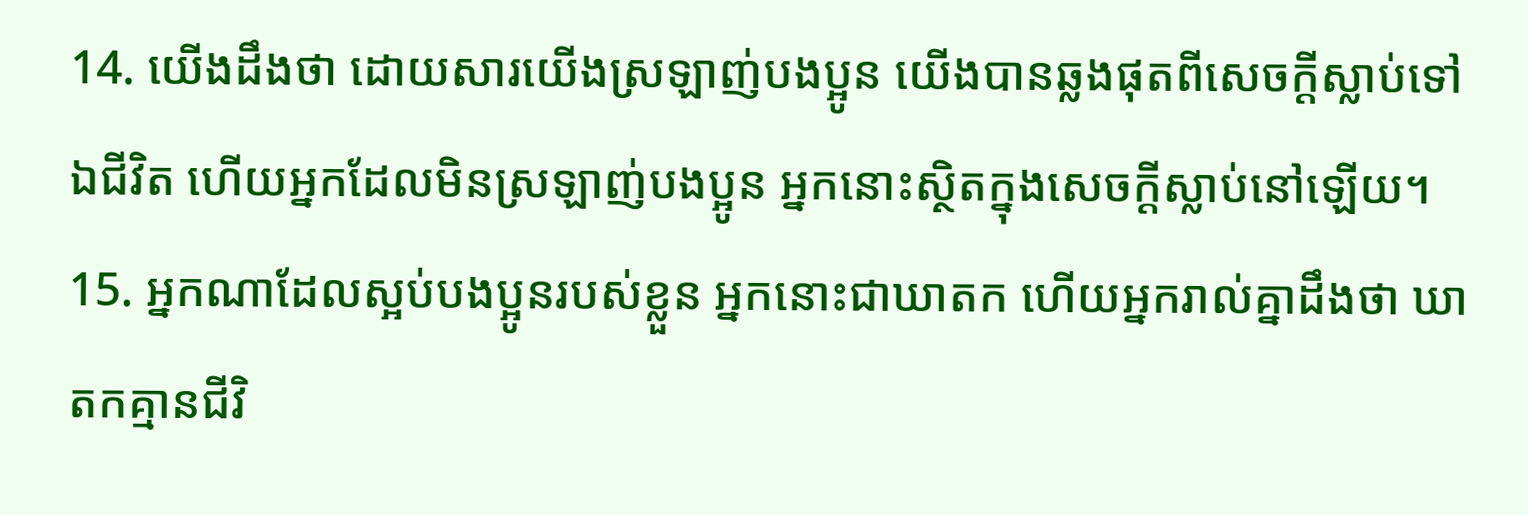14. យើងដឹងថា ដោយសារយើងស្រឡាញ់បងប្អូន យើងបានឆ្លងផុតពីសេចក្ដីស្លាប់ទៅឯជីវិត ហើយអ្នកដែលមិនស្រឡាញ់បងប្អូន អ្នកនោះស្ថិតក្នុងសេចក្ដីស្លាប់នៅឡើយ។
15. អ្នកណាដែលស្អប់បងប្អូនរបស់ខ្លួន អ្នកនោះជាឃាតក ហើយអ្នករាល់គ្នាដឹងថា ឃាតកគ្មានជីវិ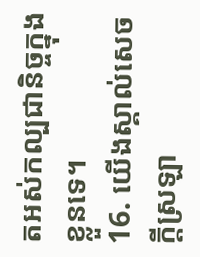តអស់កល្បជានិច្ចក្នុងខ្លួនទេ។
16. យើងស្គាល់សេចក្ដីស្រឡា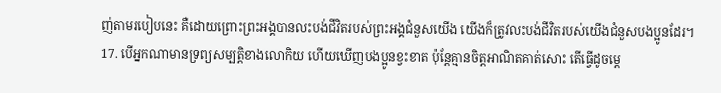ញ់តាមរបៀបនេះ គឺដោយព្រោះព្រះអង្គបានលះបង់ជីវិតរបស់ព្រះអង្គជំនួសយើង យើងក៏ត្រូវលះបង់ជីវិតរបស់យើងជំនួសបងប្អូនដែរ។
17. បើអ្នកណាមានទ្រព្យសម្បត្តិខាងលោកិយ ហើយឃើញបងប្អូនខ្វះខាត ប៉ុន្ដែគ្មានចិត្ដអាណិតគាត់សោះ តើធ្វើដូចម្ដេ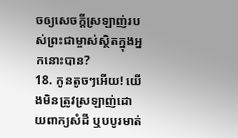ចឲ្យសេចក្ដីស្រឡាញ់របស់ព្រះជាម្ចាស់ស្ថិតក្នុងអ្នកនោះបាន?
18. កូនតូចៗអើយ! យើងមិនត្រូវស្រឡាញ់ដោយពាក្យសំដី ឬបបូរមាត់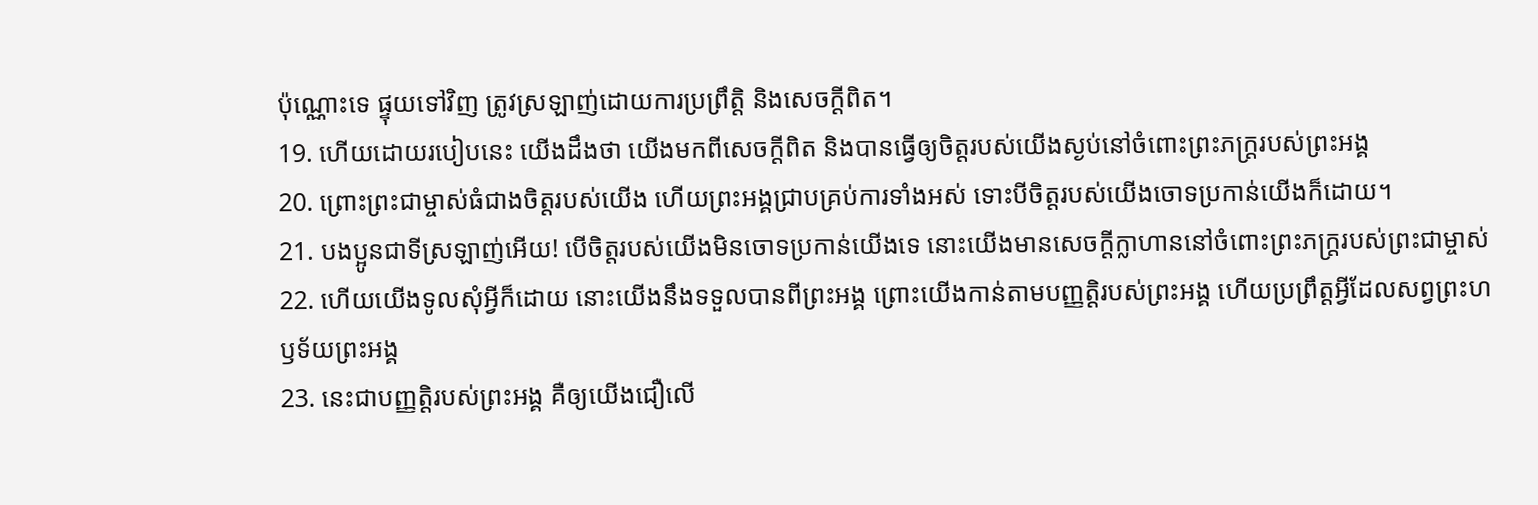ប៉ុណ្ណោះទេ ផ្ទុយទៅវិញ ត្រូវស្រឡាញ់ដោយការប្រព្រឹត្ដិ និងសេចក្ដីពិត។
19. ហើយដោយរបៀបនេះ យើងដឹងថា យើងមកពីសេចក្ដីពិត និងបានធ្វើឲ្យចិត្តរបស់យើងស្ងប់នៅចំពោះព្រះភក្ដ្ររបស់ព្រះអង្គ
20. ព្រោះព្រះជាម្ចាស់ធំជាងចិត្ដរបស់យើង ហើយព្រះអង្គជ្រាបគ្រប់ការទាំងអស់ ទោះបីចិត្ដរបស់យើងចោទប្រកាន់យើងក៏ដោយ។
21. បងប្អូនជាទីស្រឡាញ់អើយ! បើចិត្ដរបស់យើងមិនចោទប្រកាន់យើងទេ នោះយើងមានសេចក្ដីក្លាហាននៅចំពោះព្រះភក្ដ្ររបស់ព្រះជាម្ចាស់
22. ហើយយើងទូលសុំអ្វីក៏ដោយ នោះយើងនឹងទទួលបានពីព្រះអង្គ ព្រោះយើងកាន់តាមបញ្ញត្ដិរបស់ព្រះអង្គ ហើយប្រព្រឹត្ដអ្វីដែលសព្វព្រះហឫទ័យព្រះអង្គ
23. នេះជាបញ្ញត្ដិរបស់ព្រះអង្គ គឺឲ្យយើងជឿលើ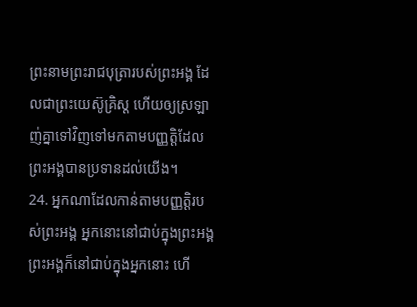ព្រះនាមព្រះរាជបុត្រារបស់ព្រះអង្គ ដែលជាព្រះយេស៊ូគ្រិស្ដ ហើយឲ្យស្រឡាញ់គ្នាទៅវិញទៅមកតាមបញ្ញត្ដិដែលព្រះអង្គបានប្រទានដល់យើង។
24. អ្នកណាដែលកាន់តាមបញ្ញត្ដិរបស់ព្រះអង្គ អ្នកនោះនៅជាប់ក្នុងព្រះអង្គ ព្រះអង្គក៏នៅជាប់ក្នុងអ្នកនោះ ហើ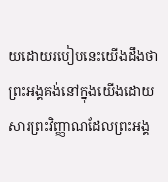យដោយរបៀបនេះយើងដឹងថា ព្រះអង្គគង់នៅក្នុងយើងដោយសារព្រះវិញ្ញាណដែលព្រះអង្គ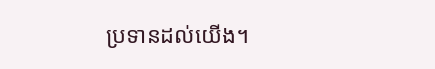ប្រទានដល់យើង។